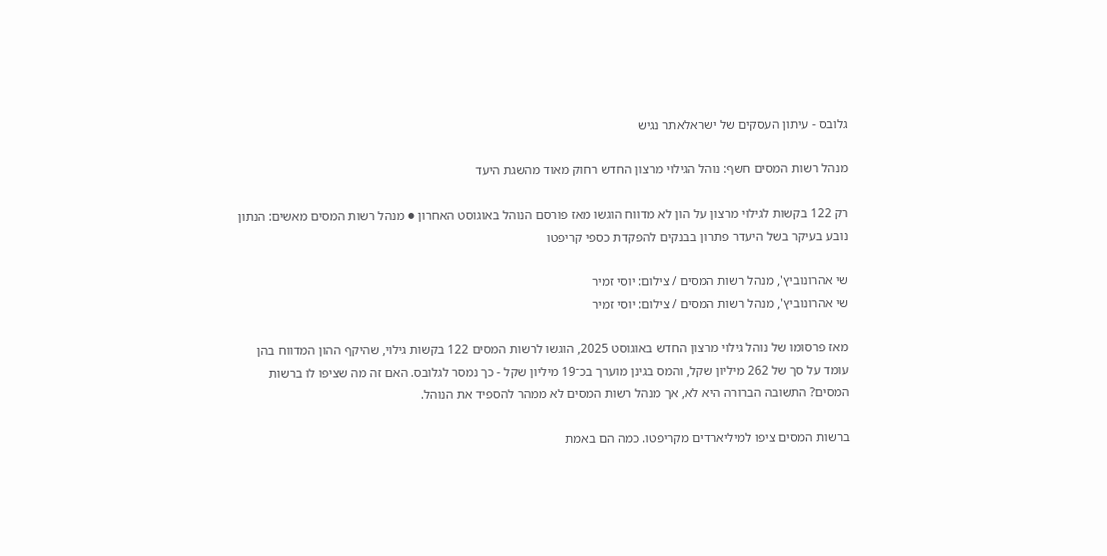גלובס - עיתון העסקים של ישראלאתר נגיש

מנהל רשות המסים חשף: נוהל הגילוי מרצון החדש רחוק מאוד מהשגת היעד

רק 122 בקשות לגילוי מרצון על הון לא מדווח הוגשו מאז פורסם הנוהל באוגוסט האחרון ● מנהל רשות המסים מאשים: הנתון נובע בעיקר בשל היעדר פתרון בבנקים להפקדת כספי קריפטו

שי אהרונוביץ', מנהל רשות המסים / צילום: יוסי זמיר
שי אהרונוביץ', מנהל רשות המסים / צילום: יוסי זמיר

מאז פרסומו של נוהל גילוי מרצון החדש באוגוסט 2025, הוגשו לרשות המסים 122 בקשות גילוי, שהיקף ההון המדווח בהן עומד על סך של 262 מיליון שקל, והמס בגינן מוערך בכ־19 מיליון שקל - כך נמסר לגלובס. האם זה מה שציפו לו ברשות המסים? התשובה הברורה היא לא, אך מנהל רשות המסים לא ממהר להספיד את הנוהל.

ברשות המסים ציפו למיליארדים מקריפטו. כמה הם באמת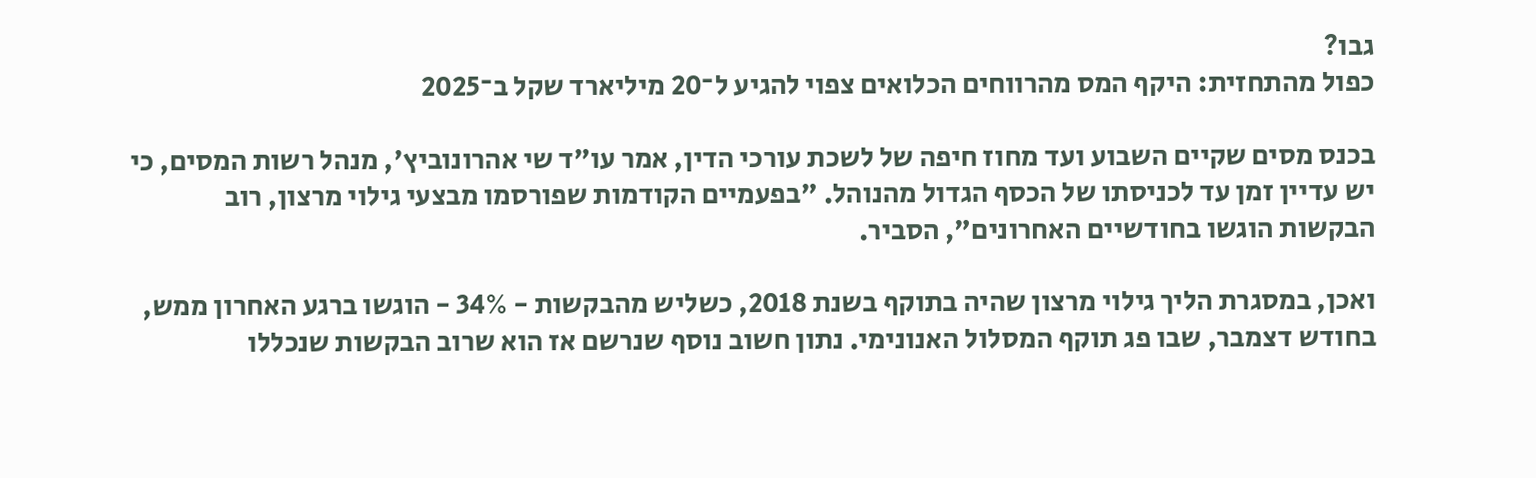גבו?
כפול מהתחזית: היקף המס מהרווחים הכלואים צפוי להגיע ל־20 מיליארד שקל ב־2025

בכנס מסים שקיים השבוע ועד מחוז חיפה של לשכת עורכי הדין, אמר עו"ד שי אהרונוביץ', מנהל רשות המסים, כי יש עדיין זמן עד לכניסתו של הכסף הגדול מהנוהל. "בפעמיים הקודמות שפורסמו מבצעי גילוי מרצון, רוב הבקשות הוגשו בחודשיים האחרונים", הסביר.

ואכן, במסגרת הליך גילוי מרצון שהיה בתוקף בשנת 2018, כשליש מהבקשות - 34% - הוגשו ברגע האחרון ממש, בחודש דצמבר, שבו פג תוקף המסלול האנונימי. נתון חשוב נוסף שנרשם אז הוא שרוב הבקשות שנכללו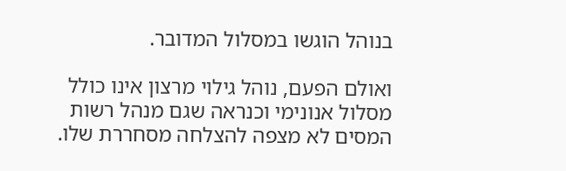בנוהל הוגשו במסלול המדובר.

ואולם הפעם, נוהל גילוי מרצון אינו כולל מסלול אנונימי וכנראה שגם מנהל רשות המסים לא מצפה להצלחה מסחררת שלו.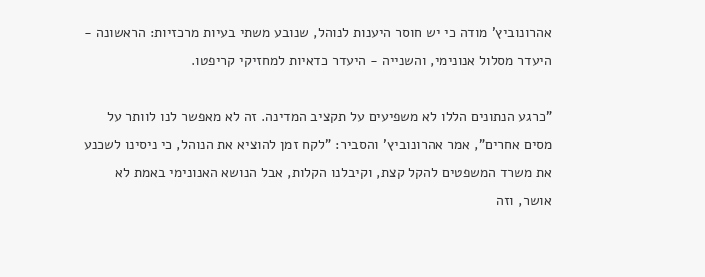אהרונוביץ' מודה כי יש חוסר היענות לנוהל, שנובע משתי בעיות מרכזיות: הראשונה - היעדר מסלול אנונימי, והשנייה - היעדר כדאיות למחזיקי קריפטו.

"כרגע הנתונים הללו לא משפיעים על תקציב המדינה. זה לא מאפשר לנו לוותר על מסים אחרים", אמר אהרונוביץ' והסביר: "לקח זמן להוציא את הנוהל, כי ניסינו לשכנע את משרד המשפטים להקל קצת, וקיבלנו הקלות, אבל הנושא האנונימי באמת לא אושר, וזה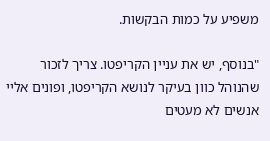משפיע על כמות הבקשות.

"בנוסף, יש את עניין הקריפטו. צריך לזכור שהנוהל כוון בעיקר לנושא הקריפטו, ופונים אליי אנשים לא מעטים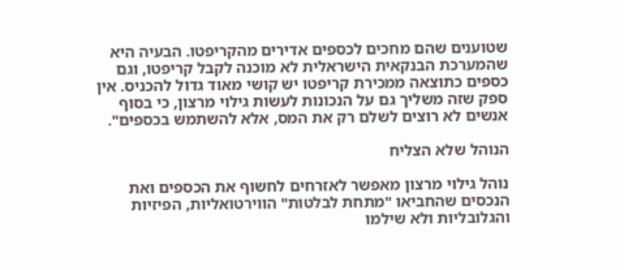שטוענים שהם מחכים לכספים אדירים מהקריפטו. הבעיה היא שהמערכת הבנקאית הישראלית לא מוכנה לקבל קריפטו, וגם כספים כתוצאה ממכירת קריפטו יש קושי מאוד גדול להכניס. אין ספק שזה משליך גם על הנכונות לעשות גילוי מרצון, כי בסוף אנשים לא רוצים לשלם רק את המס, אלא להשתמש בכספים".

הנוהל שלא הצליח

נוהל גילוי מרצון מאפשר לאזרחים לחשוף את הכספים ואת הנכסים שהחביאו "מתחת לבלטות" הווירטואליות, הפיזיות והגלובליות ולא שילמו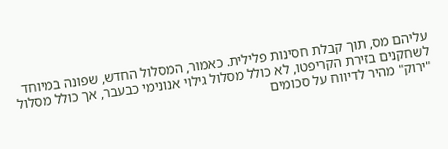עליהם מס, תוך קבלת חסינות פלילית. כאמור, המסלול החדש, שפונה במיוחד לשחקנים בזירת הקריפטו, לא כולל מסלול גילוי אנונימי כבעבר, אך כולל מסלול "ירוק" מהיר לדיווח על סכומים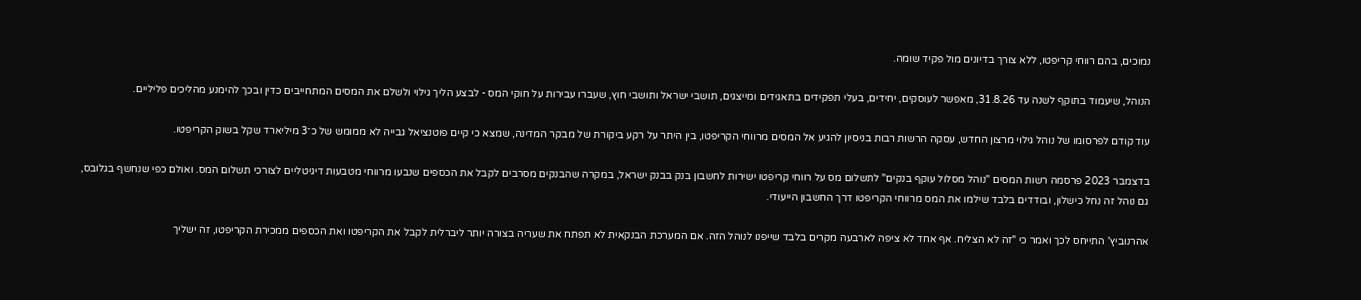נמוכים, בהם רווחי קריפטו, ללא צורך בדיונים מול פקיד שומה.

הנוהל, שיעמוד בתוקף לשנה עד 31.8.26, מאפשר לעוסקים, יחידים, בעלי תפקידים בתאגידים ומייצגים, תושבי ישראל ותושבי חוץ, שעברו עבירות על חוקי המס - לבצע הליך גילוי ולשלם את המסים המתחייבים כדין ובכך להימנע מהליכים פליליים.

עוד קודם לפרסומו של נוהל גילוי מרצון החדש, עסקה הרשות רבות בניסיון להגיע אל המסים מרווחי הקריפטו, בין היתר על רקע ביקורת של מבקר המדינה, שמצא כי קיים פוטנציאל גבייה לא ממומש של כ־3 מיליארד שקל בשוק הקריפטו.

בדצמבר 2023 פרסמה רשות המסים "נוהל מסלול עוקף בנקים" לתשלום מס על רווחי קריפטו ישירות לחשבון בנק בבנק ישראל, במקרה שהבנקים מסרבים לקבל את הכספים שנבעו מרווחי מטבעות דיגיטליים לצורכי תשלום המס. ואולם כפי שנחשף בגלובס, גם נוהל זה נחל כישלון, ובודדים בלבד שילמו את המס מרווחי הקריפטו דרך החשבון הייעודי.

אהרנוביץ' התייחס לכך ואמר כי "זה לא הצליח. אף אחד לא ציפה לארבעה מקרים בלבד שייפנו לנוהל הזה. אם המערכת הבנקאית לא תפתח את שעריה בצורה יותר ליברלית לקבל את הקריפטו ואת הכספים ממכירת הקריפטו, זה ישליך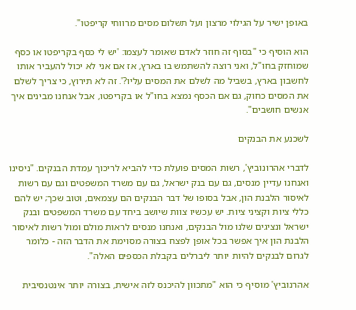באופן ישיר על הגילוי מרצון ועל תשלום מסים מרווחי קריפטו".

הוא הוסיף כי "בסוף זה חוזר לאדם שאומר לעצמו: 'יש לי כסף בקריפטו או כסף שמוחזק בחו"ל, ואני רוצה להשתמש בו בארץ, אז אם אני לא יכול להעביר אותו לחשבון בארץ, בשביל מה לשלם את המסים עליו?'. זה לא תירוץ, כי צריך לשלם את המסים כחוק, גם אם הכסף נמצא בחו"ל או בקריפטו, אבל אנחנו מבינים איך אנשים חושבים".

לשכנע את הבנקים

לדברי אהרונוביץ', רשות המסים פועלת כדי להביא לריכוך עמדת הבנקים. "ניסינו ואנחנו עדיין מנסים, גם עם בנק ישראל, גם עם משרד המשפטים וגם עם רשות לאיסור הלבנת הון, אבל בסופו של דבר הבנקים הם עצמאים, וטוב שכך; יש להם כללי ציות וקציני ציות. יש עכשיו צוות שיושב ביחד עם משרד המשפטים ובנק ישראל ונציגים שלנו מול הבנקים, ואנחנו מנסים לראות מולם ומול רשות לאיסור הלבנת הון איך אפשר בכל אופן לפצח בצורה מסוימת את הדבר הזה - כלומר לגרום לבנקים להיות יותר ליברלים בקבלת הכספים האלה".

אהרנוביץ' מוסיף כי הוא "מתכוון להיכנס לזה אישית, בצורה יותר אינטנסיבית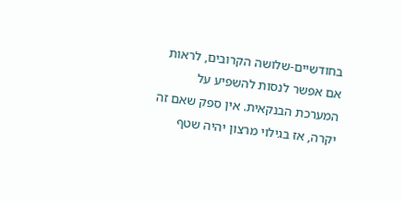בחודשיים-שלושה הקרובים, לראות אם אפשר לנסות להשפיע על המערכת הבנקאית. אין ספק שאם זה יקרה, אז בגילוי מרצון יהיה שטף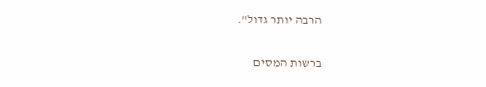הרבה יותר גדול".

ברשות המסים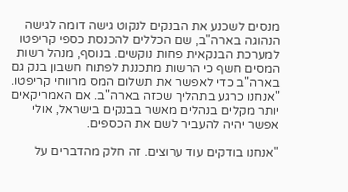מנסים לשכנע את הבנקים לנקוט גישה דומה לגישה הנהוגה בארה"ב, שם הכללים להכנסת כספי קריפטו למערכת הבנקאית פחות נוקשים. בנוסף, מנהל רשות המסים חשף כי הרשות מתכננת לפתוח חשבון בנק גם בארה"ב כדי לאפשר את תשלום המס מרווחי קריפטו. "אנחנו כרגע בתהליך שכזה בארה"ב. אם האמריקאים יותר מקלים בנהלים מאשר בבנקים בישראל, אולי אפשר יהיה להעביר לשם את הכספים.

"אנחנו בודקים עוד ערוצים. זה חלק מהדברים על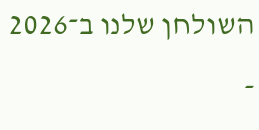השולחן שלנו ב־2026 -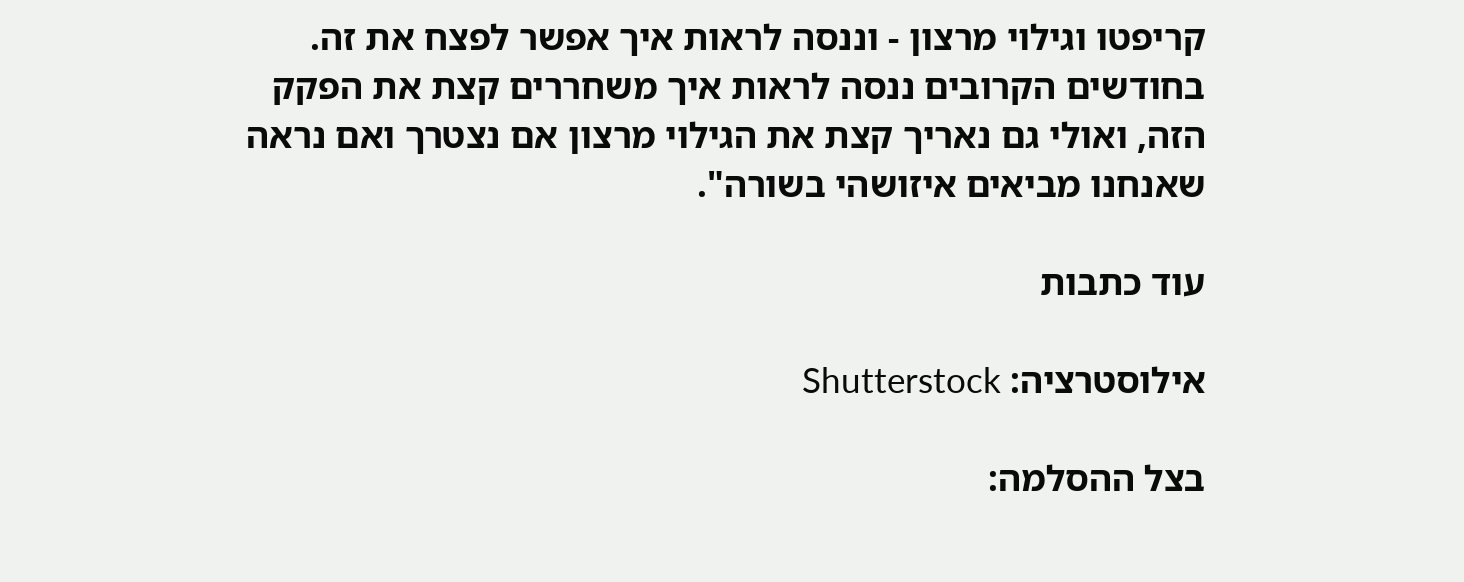קריפטו וגילוי מרצון - וננסה לראות איך אפשר לפצח את זה. בחודשים הקרובים ננסה לראות איך משחררים קצת את הפקק הזה, ואולי גם נאריך קצת את הגילוי מרצון אם נצטרך ואם נראה שאנחנו מביאים איזושהי בשורה".

עוד כתבות

אילוסטרציה: Shutterstock

בצל ההסלמה: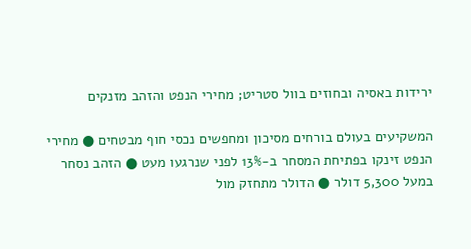ירידות באסיה ובחוזים בוול סטריט; מחירי הנפט והזהב מזנקים

המשקיעים בעולם בורחים מסיכון ומחפשים נכסי חוף מבטחים ● מחירי הנפט זינקו בפתיחת המסחר ב-13% לפני שנרגעו מעט ● הזהב נסחר במעל 5,300 דולר ● הדולר מתחזק מול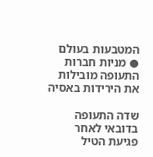המטבעות בעולם ● מניות חברות התעופה מובילות את הירידות באסיה

שדה התעופה בדובאי לאחר פגיעת הטיל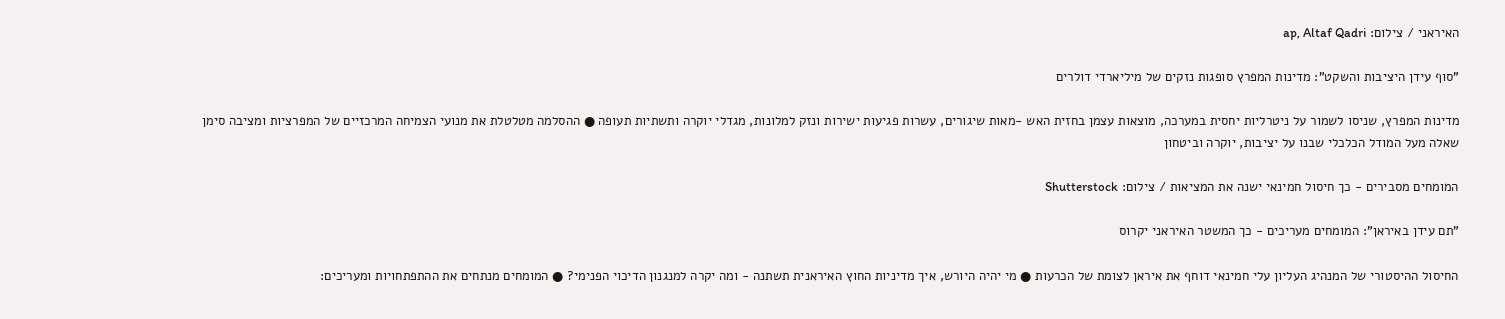האיראני / צילום: ap, Altaf Qadri

"סוף עידן היציבות והשקט": מדינות המפרץ סופגות נזקים של מיליארדי דולרים

מדינות המפרץ, שניסו לשמור על ניטרליות יחסית במערכה, מוצאות עצמן בחזית האש -מאות שיגורים, עשרות פגיעות ישירות ונזק למלונות, מגדלי יוקרה ותשתיות תעופה ● ההסלמה מטלטלת את מנועי הצמיחה המרכזיים של המפרציות ומציבה סימן שאלה מעל המודל הכלכלי שבנו על יציבות, יוקרה וביטחון

המומחים מסבירים - כך חיסול חמינאי ישנה את המציאות / צילום: Shutterstock

"תם עידן באיראן": המומחים מעריכים - כך המשטר האיראני יקרוס

החיסול ההיסטורי של המנהיג העליון עלי חמינאי דוחף את איראן לצומת של הכרעות ● מי יהיה היורש, איך מדיניות החוץ האיראנית תשתנה - ומה יקרה למנגנון הדיכוי הפנימי? ● המומחים מנתחים את ההתפתחויות ומעריכים: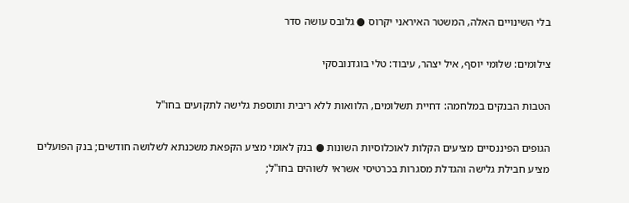בלי השינויים האלה, המשטר האיראני יקרוס ● גלובס עושה סדר

צילומים: שלומי יוסף, איל יצהר, עיבוד: טלי בוגדנובסקי

הטבות הבנקים במלחמה: דחיית תשלומים, הלוואות ללא ריבית ותוספת גלישה לתקועים בחו"ל

הגופים הפיננסיים מציעים הקלות לאוכלוסיות השונות ● בנק לאומי מציע הקפאת משכנתא לשלושה חודשים; בנק הפועלים מציע חבילת גלישה והגדלת מסגרות בכרטיסי אשראי לשוהים בחו"ל;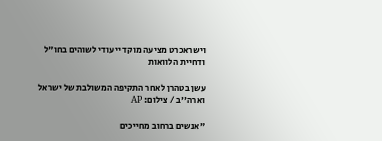וישראכרט מציעה מוקד ייעודי לשוהים בחו"ל ודחיית הלוואות

עשן בטהרן לאחר התקיפה המשולבת של ישראל וארה''ב / צילום: AP

"אנשים ברחוב מחייכים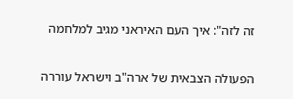זה לזה": איך העם האיראני מגיב למלחמה

הפעולה הצבאית של ארה"ב וישראל עוררה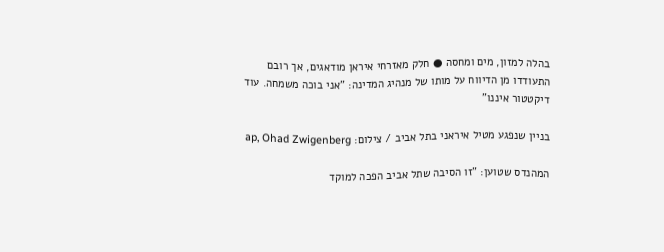בהלה למזון, מים ומחסה ● חלק מאזרחי איראן מודאגים, אך רובם התעודדו מן הדיווח על מותו של מנהיג המדינה: "אני בוכה משמחה. עוד דיקטטור איננו"

בניין שנפגע מטיל איראני בתל אביב / צילום: ap, Ohad Zwigenberg

המהנדס שטוען: "זו הסיבה שתל אביב הפכה למוקד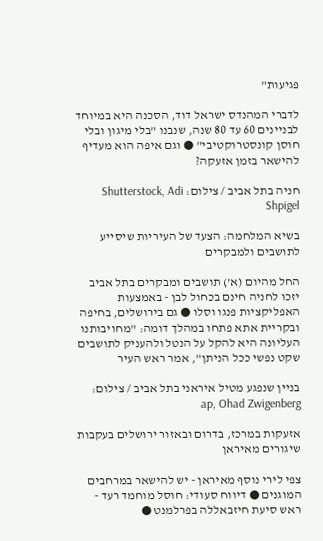פגיעות"

לדברי המהנדס ישראל דוד, הסכנה היא במיוחד לבניינים 60 עד 80 שנה, שנבנו "בלי מיגון ובלי חוסן קונסטרוקטיבי" ● וגם איפה הוא מעדיף להישאר בזמן אזעקה?

חניה בתל אביב / צילום: Shutterstock, Adi Shpigel

בשיא המלחמה: הצעד של העיריות שיסייע לתושבים ולמבקרים

החל מהיום (א') תושבים ומבקרים בתל אביב יזכו לחניה חינם בכחול לבן - באמצעות האפליקציות פנגו וסלו ● גם בירושלים, בחיפה ובקריית אתא פתחו במהלך דומה: "מחויבותנו העליונה היא להקל על הנטל ולהעניק לתושבים שקט נפשי ככל הניתן", אמר ראש העיר

בניין שנפגע מטיל איראני בתל אביב / צילום: ap, Ohad Zwigenberg

אזעקות במרכז, בדרום ובאזור ירושלים בעקבות שיגורים מאיראן

צפי לירי נוסף מאיראן - יש להישאר במרחבים המוגנים ● דיווח סעודי: חוסל מוחמד רעד - ראש סיעת חיזבאללה בפרלמנט ●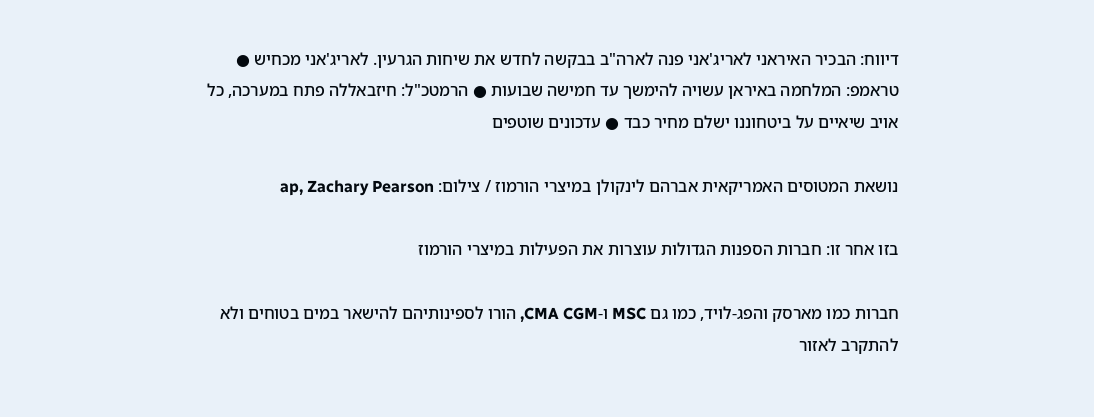דיווח: הבכיר האיראני לאריג'אני פנה לארה"ב בבקשה לחדש את שיחות הגרעין. לאריג'אני מכחיש ●  טראמפ: המלחמה באיראן עשויה להימשך עד חמישה שבועות ● הרמטכ"ל: חיזבאללה פתח במערכה, כל אויב שיאיים על ביטחוננו ישלם מחיר כבד ● עדכונים שוטפים

נושאת המטוסים האמריקאית אברהם לינקולן במיצרי הורמוז / צילום: ap, Zachary Pearson

בזו אחר זו: חברות הספנות הגדולות עוצרות את הפעילות במיצרי הורמוז

חברות כמו מארסק והפג-לויד, כמו גם MSC ו-CMA CGM, הורו לספינותיהם להישאר במים בטוחים ולא להתקרב לאזור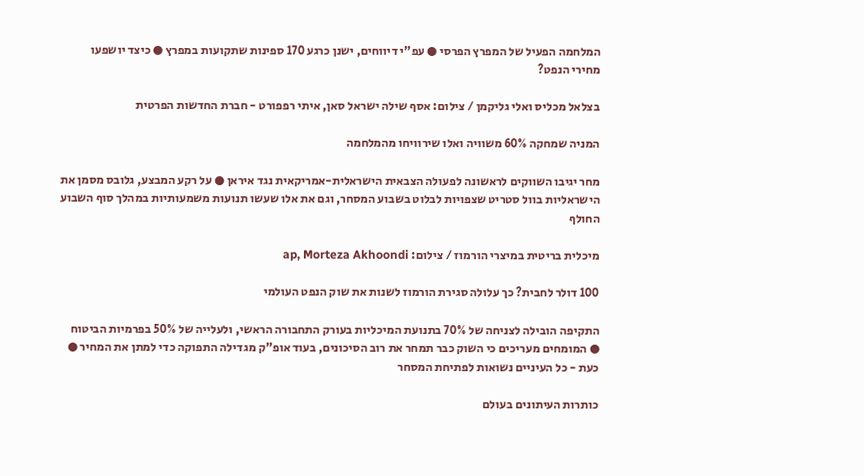המלחמה הפעיל של המפרץ הפרסי ● עפ"י דיווחים, ישנן כרגע 170 ספינות שתקועות במפרץ ● כיצד יושפעו מחירי הנפט?

בצלאל מכליס ואלי גליקמן / צילום: אסף שילה ישראל סאן, איתי רפפורט - חברת החדשות הפרטית

המניה שמחקה 60% משוויה ואלו שירוויחו מהמלחמה

מחר יגיבו השווקים לראשונה לפעולה הצבאית הישראלית-אמריקאית נגד איראן ● על רקע המבצע, גלובס מסמן את הישראליות בוול סטריט שצפויות לבלוט בשבוע המסחר, וגם את אלו שעשו תנועות משמעותיות במהלך סוף השבוע החולף

מיכלית בריטית במיצרי הורמוז / צילום: ap, Morteza Akhoondi

100 דולר לחבית? כך עלולה סגירת הורמוז לשנות את שוק הנפט העולמי

התקיפה הובילה לצניחה של 70% בתנועת המיכליות בעורק התחבורה הראשי, ולעלייה של 50% בפרמיות הביטוח ● המומחים מעריכים כי השוק כבר תמחר את רוב הסיכונים, בעוד אופ"ק מגדילה התפוקה כדי למתן את המחיר ● כעת - כל העיניים נשואות לפתיחת המסחר

כותרות העיתונים בעולם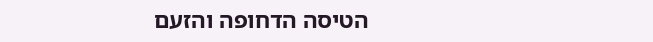הטיסה הדחופה והזעם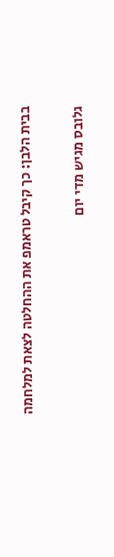בבית הלבן: כך קיבל טראמפ את ההחלטה לצאת למלחמה

גלובס מגיש מדי יום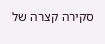סקירה קצרה של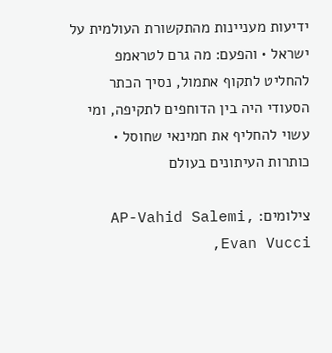ידיעות מעניינות מהתקשורת העולמית על ישראל • והפעם: מה גרם לטראמפ להחליט לתקוף אתמול, נסיך הכתר הסעודי היה בין הדוחפים לתקיפה, ומי עשוי להחליף את חמינאי שחוסל • כותרות העיתונים בעולם

צילומים: AP-Vahid Salemi, Evan Vucci,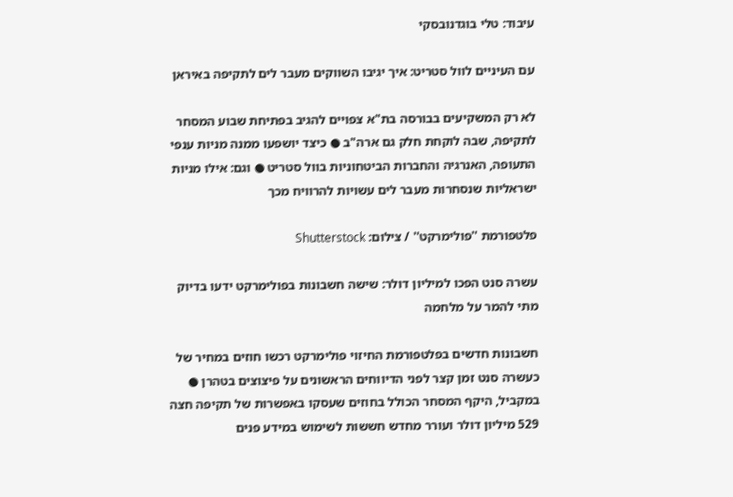עיבוד: טלי בוגדנובסקי

עם העיניים לוול סטריט: איך יגיבו השווקים מעבר לים לתקיפה באיראן

לא רק המשקיעים בבורסה בת"א צפויים להגיב בפתיחת שבוע המסחר לתקיפה, שבה לוקחת חלק גם ארה"ב ● כיצד יושפעו ממנה מניות ענפי התעופה, האנרגיה והחברות הביטחוניות בוול סטריט ● וגם: אילו מניות ישראליות שנסחרות מעבר לים עשויות להרוויח מכך

פלטפורמת ''פולימרקט'' / צילום: Shutterstock

עשרה סנט הפכו למיליון דולר: שישה חשבונות בפולימרקט ידעו בדיוק מתי להמר על מלחמה

חשבונות חדשים בפלטפורמת החיזוי פולימרקט רכשו חוזים במחיר של כעשרה סנט זמן קצר לפני הדיווחים הראשונים על פיצוצים בטהרן ● במקביל, היקף המסחר הכולל בחוזים שעסקו באפשרות של תקיפה חצה 529 מיליון דולר ועורר מחדש חששות לשימוש במידע פנים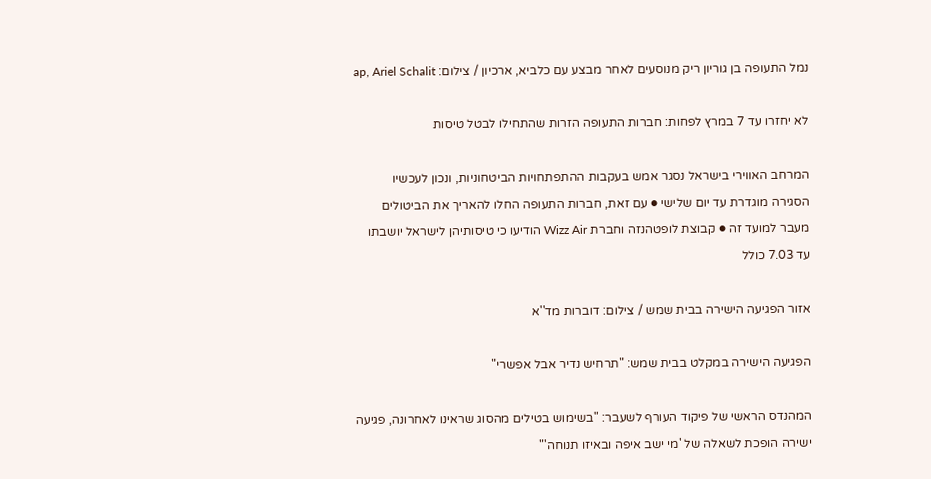נמל התעופה בן גוריון ריק מנוסעים לאחר מבצע עם כלביא, ארכיון / צילום: ap, Ariel Schalit

לא יחזרו עד 7 במרץ לפחות: חברות התעופה הזרות שהתחילו לבטל טיסות

המרחב האווירי בישראל נסגר אמש בעקבות ההתפתחויות הביטחוניות, ונכון לעכשיו הסגירה מוגדרת עד יום שלישי ● עם זאת, חברות התעופה החלו להאריך את הביטולים מעבר למועד זה ● קבוצת לופטהנזה וחברת Wizz Air הודיעו כי טיסותיהן לישראל יושבתו עד 7.03 כולל

אזור הפגיעה הישירה בבית שמש / צילום: דוברות מד''א

הפגיעה הישירה במקלט בבית שמש: "תרחיש נדיר אבל אפשרי"

המהנדס הראשי של פיקוד העורף לשעבר: "בשימוש בטילים מהסוג שראינו לאחרונה, פגיעה ישירה הופכת לשאלה של 'מי ישב איפה ובאיזו תנוחה'"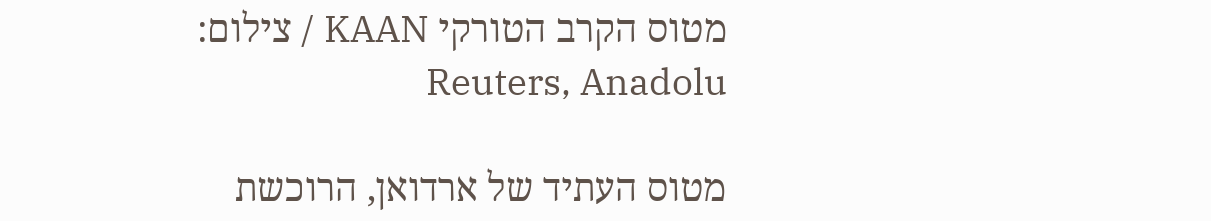מטוס הקרב הטורקי KAAN / צילום: Reuters, Anadolu

מטוס העתיד של ארדואן, הרוכשת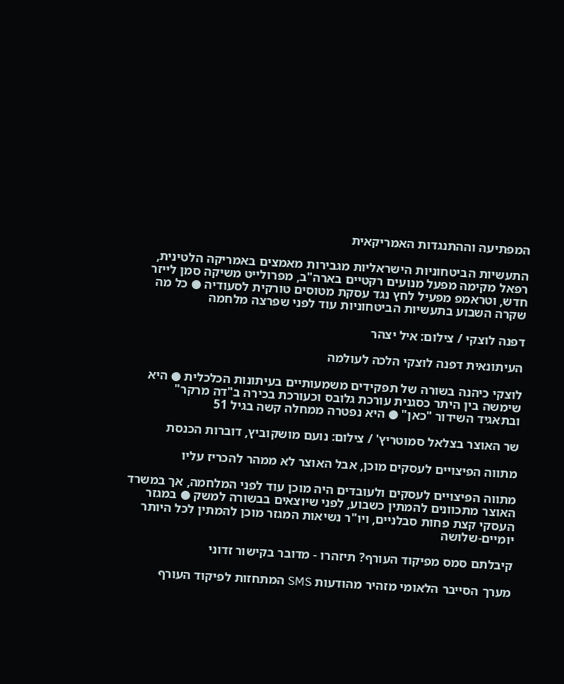המפתיעה וההתנגדות האמריקאית

התעשיות הביטחוניות הישראליות מגבירות מאמצים באמריקה הלטינית, רפאל מקימה מפעל מנועים רקטיים בארה"ב, מפרולייט משיקה סמן לייזר חדש, וטראמפ מפעיל לחץ נגד עסקת מטוסים טורקית לסעודיה ● כל מה שקרה השבוע בתעשיות הביטחוניות עוד לפני שפרצה מלחמה

דפנה לוצקי / צילום: איל יצהר

העיתונאית דפנה לוצקי הלכה לעולמה

לוצקי כיהנה בשורה של תפקידים משמעותיים בעיתונות הכלכלית ● היא שימשה בין היתר כסגנית עורכת גלובס וכעורכת בכירה ב"דה מרקר" ובתאגיד השידור "כאן" ● היא נפטרה ממחלה קשה בגיל 51

שר האוצר בצלאל סמוטריץ' / צילום: נועם מושקוביץ, דוברות הכנסת

מתווה הפיצויים לעסקים מוכן, אבל האוצר לא ממהר להכריז עליו

מתווה הפיצויים לעסקים ולעובדים היה מוכן עוד לפני המלחמה, אך במשרד האוצר מתכוונים להמתין כשבוע, לפני שיוצאים בבשורה למשק ● במגזר העסקי קצת פחות סבלניים, ויו"ר נשיאות המגזר מוכן להמתין לכל היותר יומיים-שלושה

קיבלתם סמס מפיקוד העורף? תיזהרו - מדובר בקישור זדוני

מערך הסייבר הלאומי מזהיר מהודעות SMS המתחזות לפיקוד העורף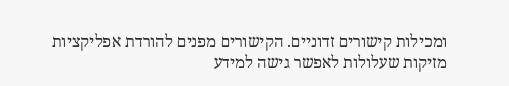ומכילות קישורים זדוניים. הקישורים מפנים להורדת אפליקציות מזיקות שעלולות לאפשר גישה למידע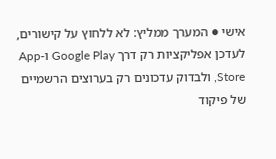אישי ● המערך ממליץ: לא ללחוץ על קישורים, לעדכן אפליקציות רק דרך Google Play ו-App Store, ולבדוק עדכונים רק בערוצים הרשמיים של פיקוד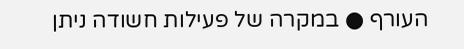העורף ● במקרה של פעילות חשודה ניתן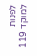לפנות למוקד 119